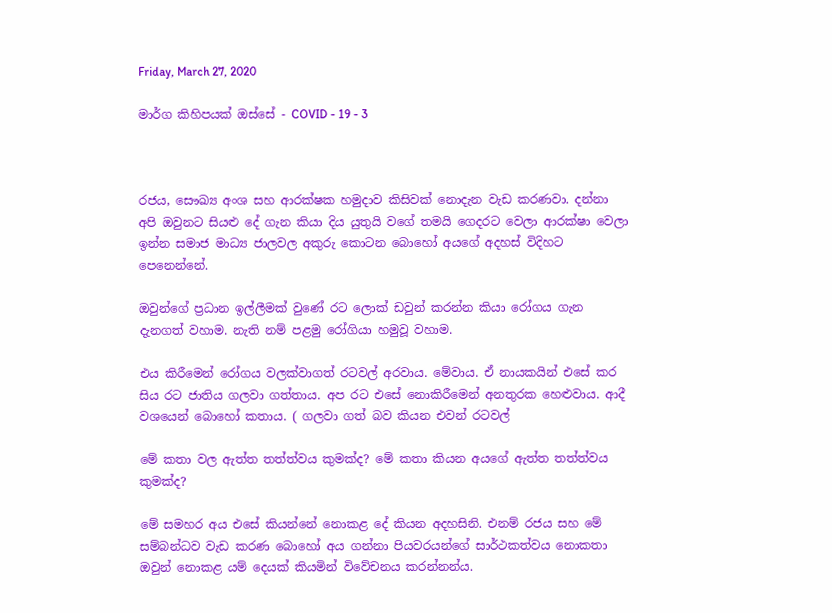Friday, March 27, 2020

මාර්ග කිහිපයක් ඔස්සේ - COVID - 19 - 3



රජය, සෞඛ්‍ය අංශ සහ ආරක්ෂක හමුදාව කිසිවක් නොදැන වැඩ කරණවා. දන්නා අපි ඔවුනට සියළු දේ ගැන කියා දිය යුතුයි වගේ තමයි ගෙදරට වෙලා ආරක්ෂා වෙලා ඉන්න සමාජ මාධ්‍ය ජාලවල අකුරු කොටන බොහෝ අයගේ අදහස් විදිහට  පෙනෙන්නේ.

ඔවුන්ගේ ප්‍රධාන ඉල්ලීමක් වුණේ රට ලොක් ඩවුන් කරන්න කියා රෝගය ගැන දැනගත් වහාම. නැති නම් පළමු රෝගියා හමුවූ වහාම.

එය කිරීමෙන් රෝගය වලක්වාගත් රටවල් අරවාය. මේවාය. ඒ නායකයින් එසේ කර සිය රට ජාතිය ගලවා ගත්තාය. අප රට එසේ නොකිරීමෙන් අනතුරක හෙළුවාය. ආදී වශයෙන් බොහෝ කතාය. ( ගලවා ගත් බව කියන එවන් රටවල්

මේ කතා වල ඇත්ත තත්ත්වය කුමක්ද? මේ කතා කියන අයගේ ඇත්ත තත්ත්වය කුමක්ද?

මේ සමහර අය එසේ කියන්නේ නොකළ දේ කියන අදහසිනි. එනම් රජය සහ මේ සම්බන්ධව වැඩ කරණ බොහෝ අය ගන්නා පියවරයන්ගේ සාර්ථකත්වය නොකතා ඔවුන් නොකළ යම් දෙයක් කියමින් විවේචනය කරන්නන්ය.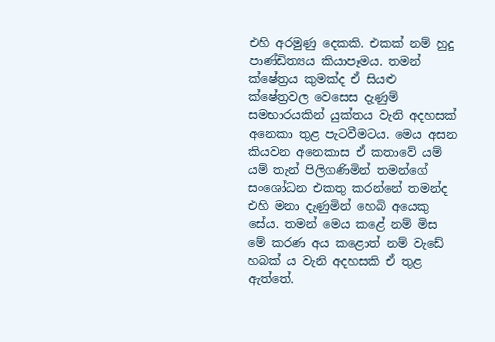එහි අරමුණු දෙකකි. එකක් නම් හුදු පාණ්ඩිත්‍යය කියාපෑමය. තමන් ක්ෂේත්‍රය කුමක්ද ඒ සියළු ක්ෂේත්‍රවල වෙසෙස දැණුම් සමභාරයකින් යුක්තය වැනි අදහසක් අනෙකා තුළ පැටවීමටය. මෙය අසන කියවන අනෙකාස ඒ කතාවේ යම් යම් තැන් පිලිගණිමින් තමන්ගේ සංශෝධන එකතු කරන්නේ තමන්ද එහි මනා දැණුමින් හෙබි අයෙකු සේය. තමන් මෙය කළේ නම් මිස මේ කරණ අය කළොත් නම් වැඩේ හබක් ය වැනි අදහසකි ඒ තුළ ඇත්තේ.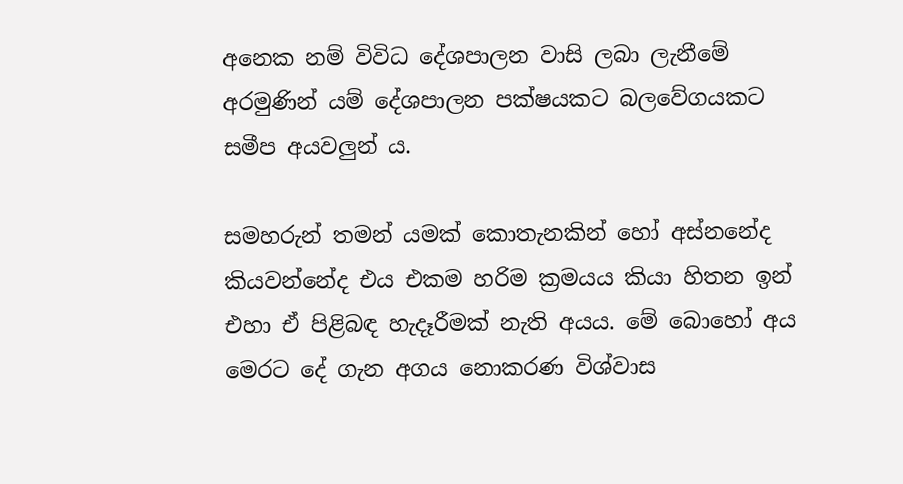අනෙක නම් විවිධ දේශපාලන වාසි ලබා ලැනීමේ අරමුණින් යම් දේශපාලන පක්ෂයකට බලවේගයකට සමීප අයවලුන් ය.

සමහරුන් තමන් යමක් කොතැනකින් හෝ අස්නනේද කියවන්නේද එය එකම හරිම ක්‍රමයය කියා හිතන ඉන් එහා ඒ පිළිබඳ හැදෑරීමක් නැති අයය. මේ බොහෝ අය මෙරට දේ ගැන අගය නොකරණ විශ්වාස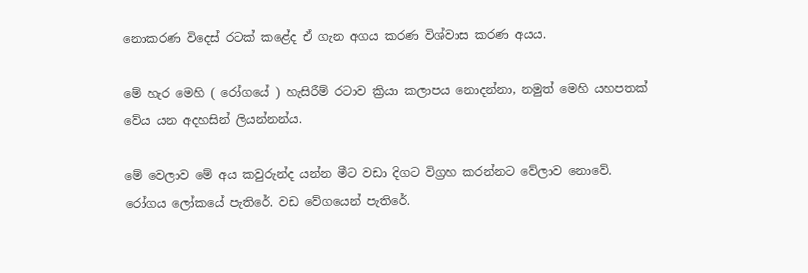නොකරණ විදෙස් රටක් කළේද ඒ ගැන අගය කරණ විශ්වාස කරණ අයය.

මේ හැර මෙහි ( රෝගයේ ) හැසිරීම් රටාව ක්‍රියා කලාපය නොදන්නා, නමුත් මෙහි යහපතක් වේය යන අදහසින් ලියන්නන්ය.

මේ වෙලාව මේ අය කවුරුන්ද යන්න මීට වඩා දිගට විග්‍රහ කරන්නට වේලාව නොවේ.
රෝගය ලෝකයේ පැතිරේ. වඩ වේගයෙන් පැතිරේ.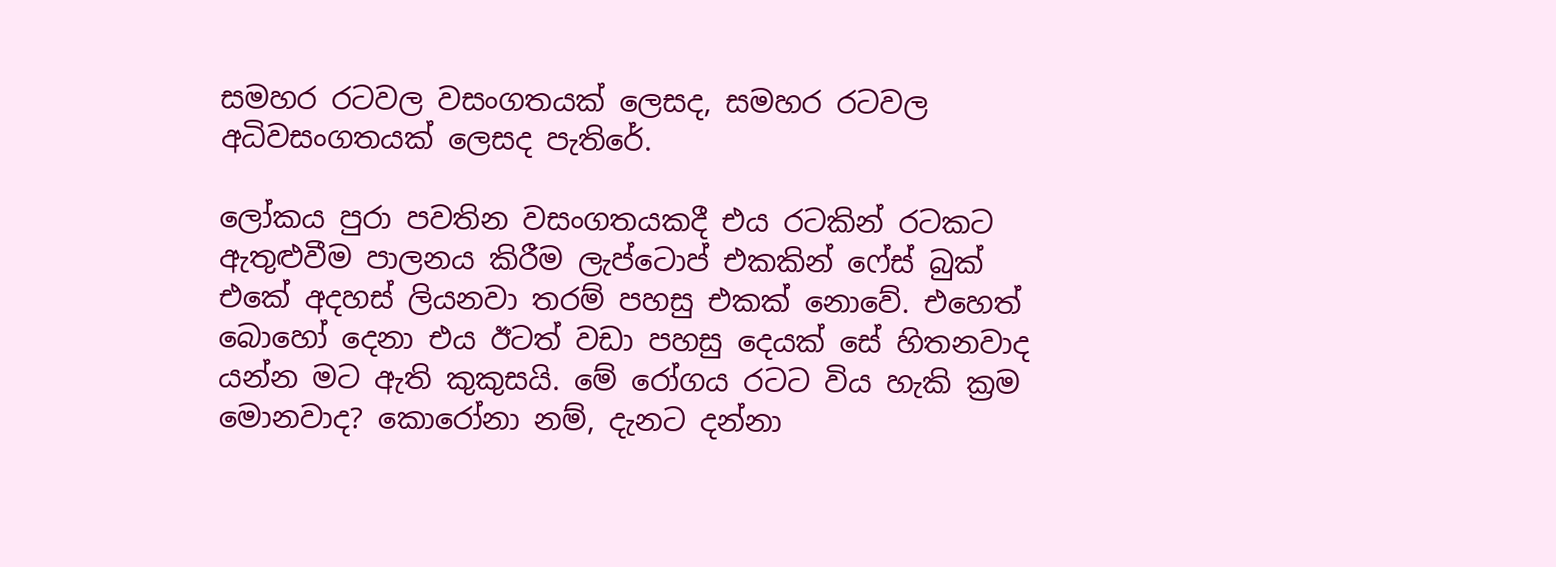සමහර රටවල වසංගතයක් ලෙසද, සමහර රටවල අධිවසංගතයක් ලෙසද පැතිරේ.

ලෝකය පුරා පවතින වසංගතයකදී එය රටකින් රටකට ඇතුළුවීම පාලනය කිරීම ලැප්ටොප් එකකින් ෆේස් බුක් එකේ අදහස් ලියනවා තරම් පහසු එකක් නොවේ. එහෙත් බොහෝ දෙනා එය ඊටත් වඩා පහසු දෙයක් සේ හිතනවාද යන්න මට ඇති කුකුසයි. මේ රෝගය රටට විය හැකි ක්‍රම මොනවාද? කොරෝනා නම්, දැනට දන්නා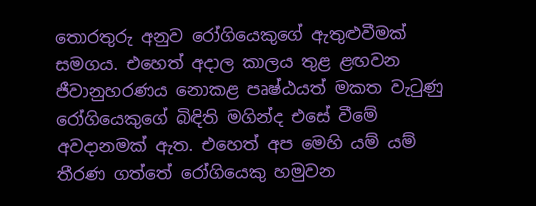තොරතුරු අනුව රෝගියෙකුගේ ඇතුළුවීමක් සමගය. එහෙත් අදාල කාලය තුළ ළඟවන ජීවානුහරණය නොකළ පෘෂ්ඨයත් මකත වැටුණු රෝගියෙකුගේ බිඳිති මගින්ද එසේ වීමේ අවදානමක් ඇත. එහෙත් අප මෙහි යම් යම් තීරණ ගත්තේ රෝගියෙකු හමුවන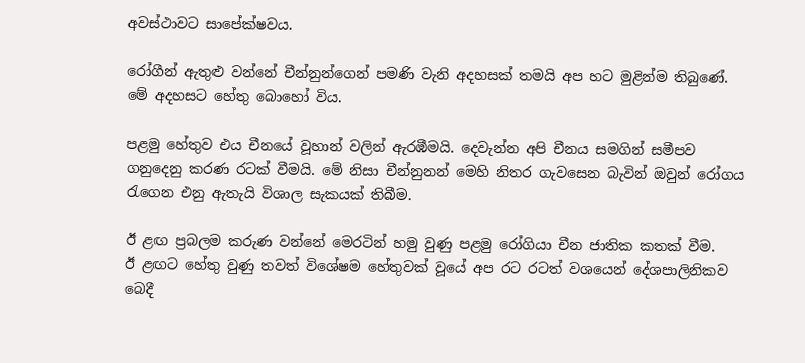අවස්ථාවට සාපේක්ෂවය.

රෝගීන් ඇතුළු වන්නේ චීන්නුන්ගෙන් පමණි වැනි අදහසක් තමයි අප හට මුළින්ම තිබුණේ. මේ අදහසට හේතු බොහෝ විය.

පළමු හේතුව එය චීනයේ වූහාන් වලින් ඇරඹීමයි. දෙවැන්න අපි චීනය සමගින් සමීපව ගනුදෙනු කරණ රටක් වීමයි. මේ නිසා චීන්නුනන් මෙහි නිතර ගැවසෙන බැවින් ඔවුන් රෝගය රැගෙන එනු ඇතැයි විශාල සැකයක් තිබීම.

ඊ ළඟ ප්‍රබලම කරුණ වන්නේ මෙරටින් හමු වුණු පළමු රෝගියා චීන ජාතික කතක් වීම.
ඊ ළඟට හේතු වුණු තවත් විශේෂම හේතුවක් වූයේ අප රට රටත් වශයෙන් දේශපාලිනිකව බෙදී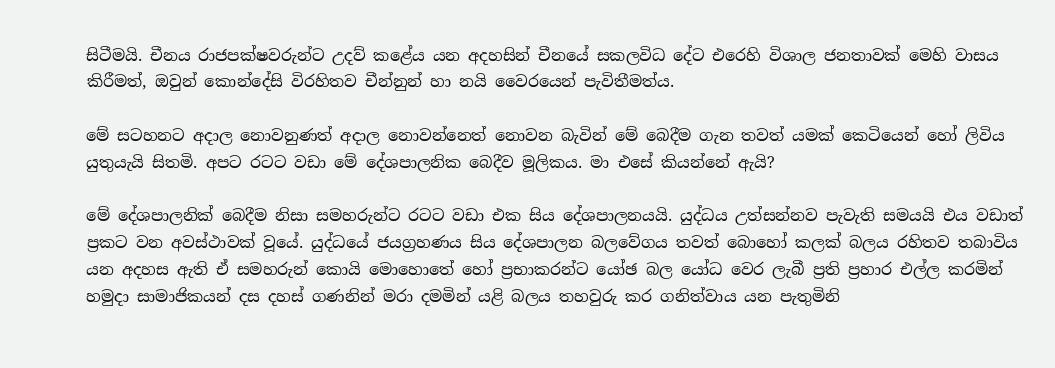සිටීමයි. චීනය රාජපක්ෂවරුන්ට උදව් කළේය යන අදහසින් චීනයේ සකලවිධ දේට එරෙහි විශාල ජනතාවක් මෙහි වාසය කිරීමත්, ඔවුන් කොන්දේසි විරහිතව චීන්නුන් හා නයි වෛරයෙන් පැවිතීමත්ය.

මේ සටහනට අදාල නොවනුණත් අදාල නොවන්නෙත් නොවන බැවින් මේ බෙදීම ගැන තවත් යමක් කෙටියෙන් හෝ ලිවිය යුතුයැයි සිතමි. අපට රටට වඩා මේ දේශපාලනික බෙදීව මූලිකය. මා එසේ කියන්නේ ඇයි?

මේ දේශපාලනික් බෙදීම නිසා සමහරුන්ට රටට වඩා එක සිය දේශපාලනයයි. යුද්ධය උත්සන්නව පැවැති සමයයි එය වඩාත් ප්‍රකට වන අවස්ථාවක් වූයේ. යුද්ධයේ ජයග්‍රහණය සිය දේශපාලන බලවේගය තවත් බොහෝ කලක් බලය රහිතව තබාවිය යන අදහස ඇති ඒ සමහරුන් කොයි මොහොතේ හෝ ප්‍රභාකරන්ට යෝඡ බල යෝධ වෙර ලැබී ප්‍රති ප්‍රහාර එල්ල කරමින් හමුදා සාමාජිකයන් දස දහස් ගණනින් මරා දමමින් යළි බලය තහවුරු කර ගනිත්වාය යන පැතුමිනි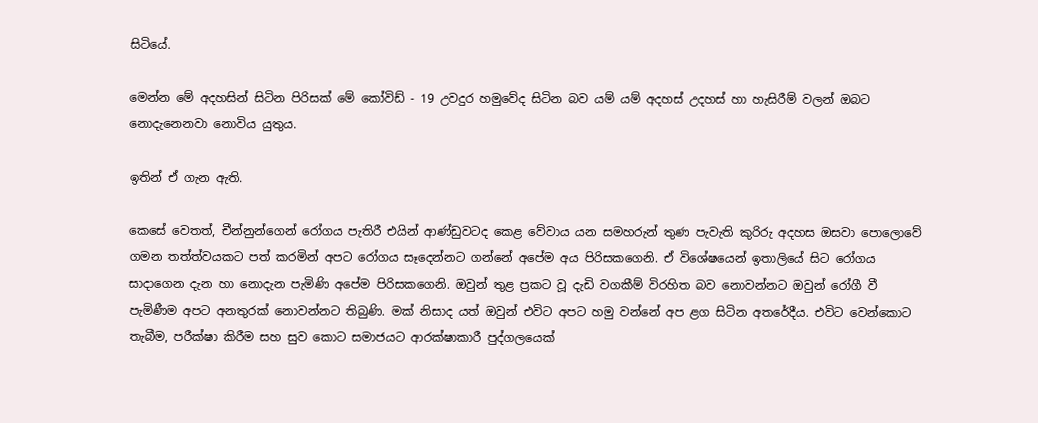සිටියේ.

මෙන්න මේ අදහසින් සිටින පිරිසක් මේ කෝවිඩ් - 19 උවදුර හමුවේද සිටින බව යම් යම් අදහස් උදහස් හා හැසිරීම් වලන් ඔබට නොදැනෙනවා නොවිය යුතුය.

ඉතින් ඒ ගැන ඇති.

කෙසේ වෙතත්, චීන්නුන්ගෙන් රෝගය පැතිරී එයින් ආණ්ඩුවටද කෙළ වේවාය යන සමහරුන් තුණ පැවැති කුරිරු අදහස ඔසවා පොලොවේ ගමන තත්ත්වයකට පත් කරමින් අපට රෝගය සෑදෙන්නට ගන්නේ අපේම අය පිරිසකගෙනි. ඒ විශේෂයෙන් ඉතාලියේ සිට රෝගය සාදාගෙන දැන හා නොදැන පැමිණි අපේම පිරිසකගෙනි. ඔවුන් තුළ ප්‍රකට වූ දැඩි වගකීම් විරහිත බව නොවන්නට ඔවුන් රෝගී වී පැමිණීම අපට අනතුරක් නොවන්නට තිබුණි. මක් නිසාද යත් ඔවුන් එවිට අපට හමු වන්නේ අප ළග සිටින අතරේදීය. එවිට වෙන්කොට තැබීම, පරීක්ෂා කිරීම සහ සුව කොට සමාජයට ආරක්ෂාකාරී පුද්ගලයෙක්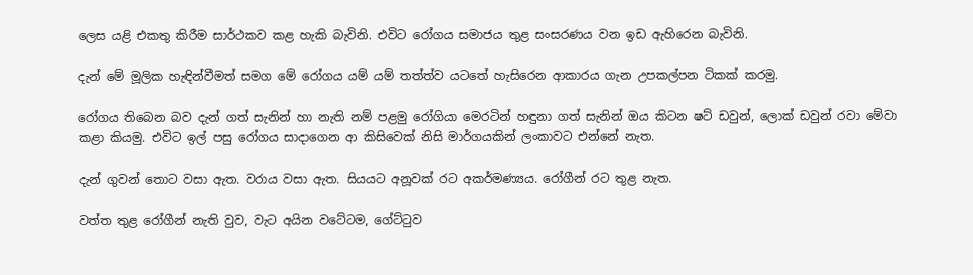ලෙස යළි එකතු කිරීම සාර්ථකව කළ හැකි බැවිනි. එවිට රෝගය සමාජය තුළ සංසරණය වන ඉඩ ඇහිරෙන බැවිනි.

දැන් මේ මූලික හැඳින්වීමත් සමග මේ රෝගය යම් යම් තත්ත්ව යටතේ හැසිරෙන ආකාරය ගැන උපකල්පන ටිකක් කරමු.

රෝගය තිබෙන බව දැන් ගත් සැනින් හා නැති නම් පළමු රෝගියා මෙරටින් හඳුනා ගත් සැනින් ඔය කිටන ෂට් ඩවුන්, ලොක් ඩවුන් රවා මේවා කළා කියමු. එවිට ඉල් පසු රෝගය සාදාගෙන ආ කිසිවෙක් නිසි මාර්ගයකින් ලංකාවට එන්නේ නැත.

දැන් ගුවන් තොට වසා ඇත. වරාය වසා ඇත. සියයට අනූවක් රට අකර්මණ්‍යය. රෝගීන් රට තුළ නැත.

වත්ත තුළ රෝගීන් නැති වුව, වැට අයින වටේටම, ගේට්ටුව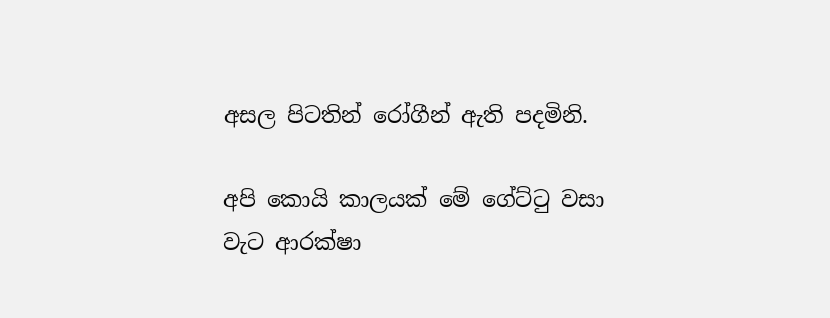අසල පිටතින් රෝගීන් ඇති පදමිනි.

අපි කොයි කාලයක් මේ ගේට්ටු වසා වැට ආරක්ෂා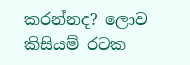කරන්නද? ලොව කිසියම් රටක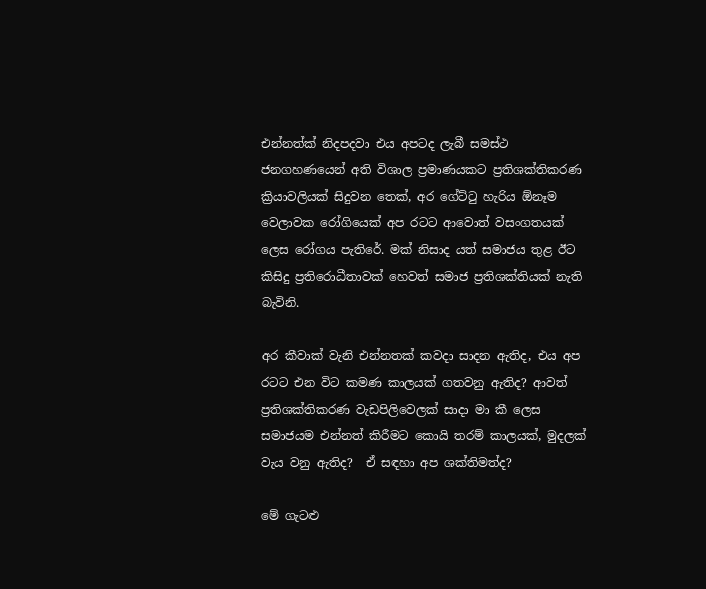එන්නත්ක් නිදපදවා එය අපටද ලැබී සමස්ථ ජනගහණයෙන් අති විශාල ප්‍රමාණයකට ප්‍රතිශක්තිකරණ ක්‍රියාවලියක් සිදුවන තෙක්, අර ගේට්ටු හැරිය ඕනෑම වෙලාවක රෝගියෙක් අප රටට ආවොත් වසංගතයක් ලෙස රෝගය පැතිරේ. මක් නිසාද යත් සමාජය තුළ ඊට කිසිදු ප්‍රතිරොධීතාවක් හෙවත් සමාජ ප්‍රතිශක්තියක් නැති බැවිනි.

අර කීවාක් වැනි එන්නතක් කවදා සාදන ඇතිද, එය අප රටට එන විට කමණ කාලයක් ගතවනු ඇතිද? ආවත් ප්‍රතිශක්තිකරණ වැඩපිලිවෙලක් සාදා මා කී ලෙස සමාජයම එන්නත් කිරීමට කොයි තරම් කාලයක්, මුදලක් වැය වනු ඇතිද?  ඒ සඳහා අප ශක්තිමත්ද?

මේ ගැටළු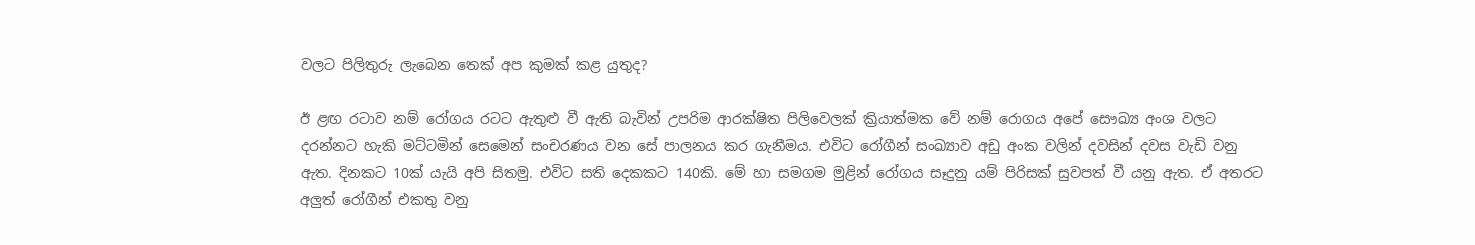වලට පිලිතුරු ලැබෙන තෙක් අප කුමක් කළ යුතුද?

ඊ ළඟ රටාව නම් රෝගය රටට ඇතුළු වී ඇති බැවින් උපරිම ආරක්ෂිත පිලිවෙලක් ක්‍රියාත්මක වේ නම් රොගය අපේ සෞඛ්‍ය අංශ වලට දරන්නට හැකි මට්ටමින් සෙමෙන් සංචරණය වන සේ පාලනය කර ගැනීමය. එවිට රෝගීන් සංඛ්‍යාව අඩු අංක වලින් දවසින් දවස වැඩි වනු ඇත. දිනකට 10ක් යැයි අපි සිතමු. එවිට සති දෙකකට 140කි. මේ හා සමගම මුළින් රෝගය සෑදුනු යම් පිරිසක් සුවපත් වී යනු ඇත. ඒ අතරට අලුත් රෝගීන් එකතු වනු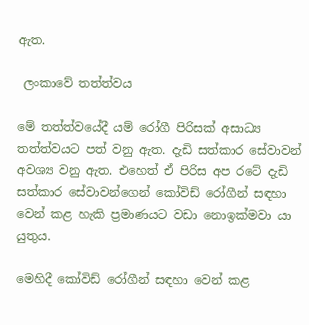ඇත.

 ලංකාවේ තත්ත්වය

මේ තත්ත්වයේදී යම් රෝගී පිරිසක් අසාධ්‍ය තත්ත්වයට පත් වනු ඇත. දැඩි සත්කාර සේවාවන් අවශ්‍ය වනු ඇත. එහෙත් ඒ පිරිස අප රටේ දැඩි සත්කාර සේවාවන්ගෙන් කෝවිඩ් රෝගීන් සඳහා වෙන් කළ හැකි ප්‍රමාණයට වඩා නොඉක්මවා යා යුතුය.

මෙහිදී කෝවිඩ් රෝගීන් සඳහා වෙන් කළ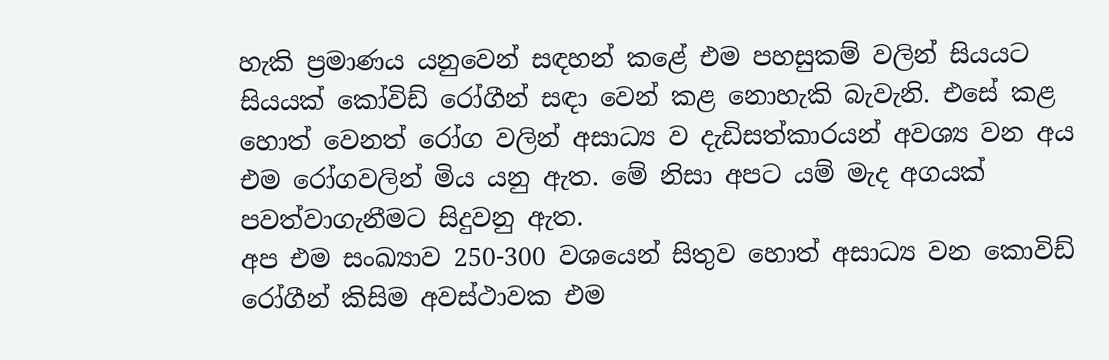හැකි ප්‍රමාණය යනුවෙන් සඳහන් කළේ එම පහසුකම් වලින් සියයට සියයක් කෝවිඩ් රෝගීන් සඳා වෙන් කළ නොහැකි බැවැනි. එසේ කළ හොත් වෙනත් රෝග වලින් අසාධ්‍ය ව දැඩිසත්කාරයන් අවශ්‍ය වන අය එම රෝගවලින් මිය යනු ඇත. මේ නිසා අපට යම් මැද අගයක් පවත්වාගැනීමට සිදුවනු ඇත.
අප එම සංඛ්‍යාව 250-300 වශයෙන් සිතුව හොත් අසාධ්‍ය වන කොවිඩ් රෝගීන් කිසිම අවස්ථාවක එම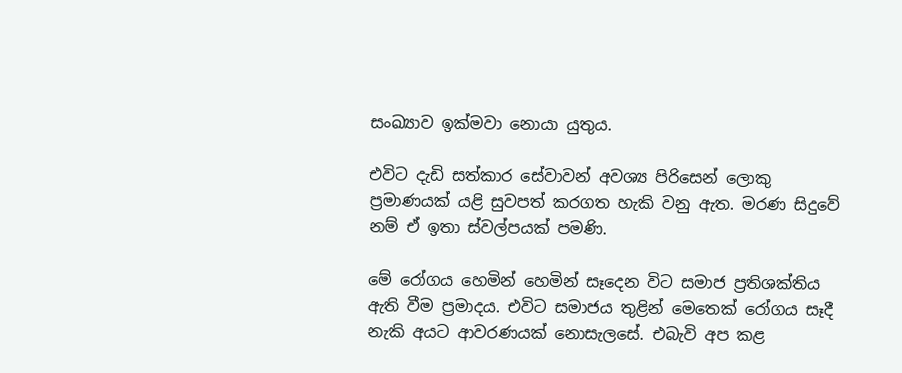සංඛ්‍යාව ඉක්මවා නොයා යුතුය.

එවිට දැඩි සත්කාර සේවාවන් අවශ්‍ය පිරිසෙන් ලොකු ප්‍රමාණයක් යළි සුවපත් කරගත හැකි වනු ඇත. මරණ සිදුවේ නම් ඒ ඉතා ස්වල්පයක් පමණි.

මේ රෝගය හෙමින් හෙමින් සෑදෙන විට සමාජ ප්‍රතිශක්තිය ඇති වීම ප්‍රමාදය. එවිට සමාජය තුළින් මෙතෙක් රෝගය සෑදී නැකි අයට ආවරණයක් නොසැලසේ. එබැවි අප කළ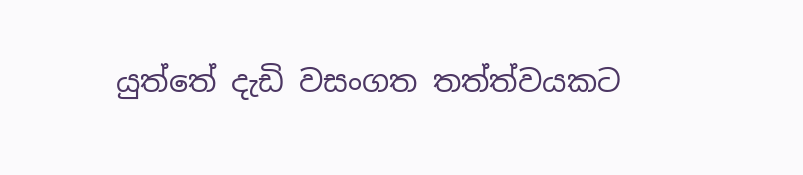යුත්තේ දැඩි වසංගත තත්ත්වයකට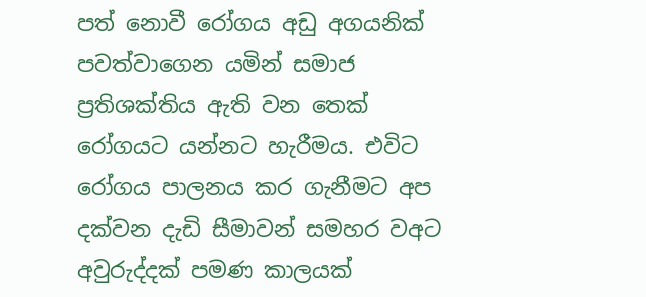පත් නොවී රෝගය අඩු අගයනික් පවත්වාගෙන යමින් සමාජ ප්‍රතිශක්තිය ඇති වන තෙක් රෝගයට යන්නට හැරීමය. එවිට රෝගය පාලනය කර ගැනීමට අප දක්වන දැඩි සීමාවන් සමහර වඅට අවුරුද්දක් පමණ කාලයක්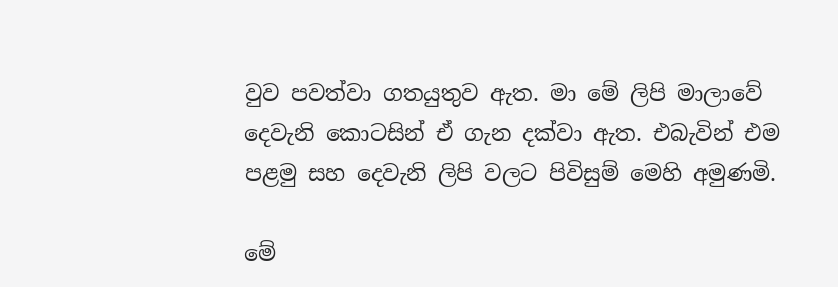වුව පවත්වා ගතයුතුව ඇත. මා මේ ලිපි මාලාවේ දෙවැනි කොටසින් ඒ ගැන දක්වා ඇත. එබැවින් එම පළමු සහ දෙවැනි ලිපි වලට පිවිසුම් මෙහි අමුණමි.

මේ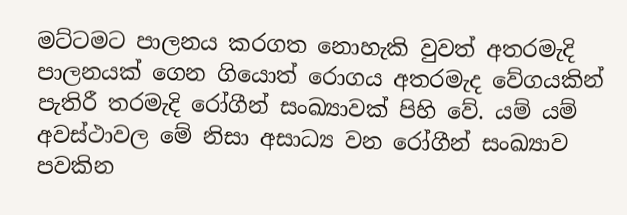මට්ටමට පාලනය කරගත නොහැකි වුවත් අතරමැදි පාලනයක් ගෙන ගියොත් රොගය අතරමැද වේගයකින් පැතිරී තරමැදි රෝගීන් සංඛ්‍යාවක් පිහි වේ. යම් යම් අවස්ථාවල මේ නිසා අසාධ්‍ය වන රෝගීන් සංඛ්‍යාව පවකින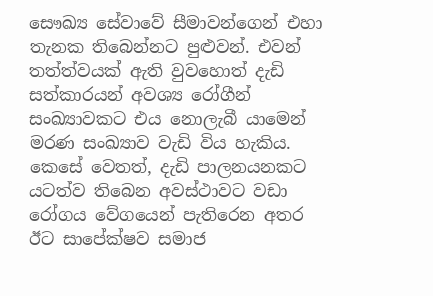සෞඛ්‍ය සේවාවේ සීමාවන්ගෙන් එහා තැනක තිබෙන්නට පුළුවන්. එවන් තත්ත්වයක් ඇති වුවහොත් දැඩි සත්කාරයන් අවශ්‍ය රෝගීන් සංඛ්‍යාවකට එය නොලැබී යාමෙන් මරණ සංඛ්‍යාව වැඩි විය හැකිය. කෙසේ වෙතත්, දැඩි පාලනයනකට යටත්ව තිබෙන අවස්ථාවට වඩා රෝගය වේගයෙන් පැතිරෙන අතර ඊට සාපේක්ෂව සමාජ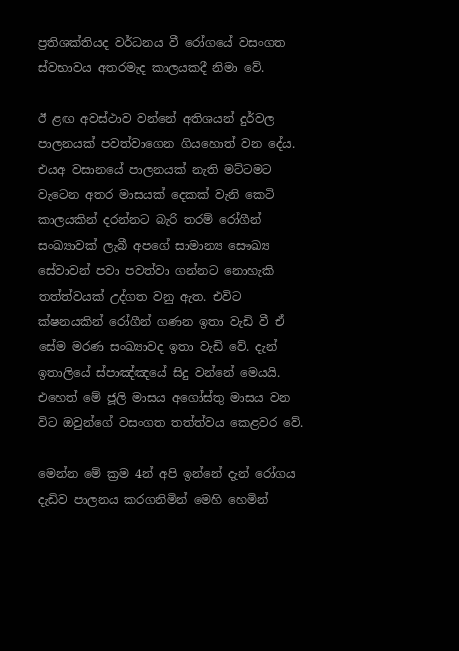ප්‍රතිශක්තියද වර්ධනය වී රෝගයේ වසංගත ස්වභාවය අතරමැද කාලයකදී නිමා වේ.

ඊ ළඟ අවස්ථාව වන්නේ අතිශයන් දුර්වල පාලනයක් පවත්වාගෙන ගියහොත් වන දේය. එයඅ වසානයේ පාලනයක් නැති මට්ටමට වැටෙන අතර මාසයක් දෙකක් වැනි කෙටි කාලයකින් දරන්නට බැරි තරම් රෝගීන් සංඛ්‍යාවක් ලැබී අපගේ සාමාන්‍ය සෞඛ්‍ය සේවාවන් පවා පවත්වා ගන්නට නොහැකි තත්ත්වයක් උද්ගත වනු ඇත. එවිට ක්ෂනයකින් රෝගීන් ගණන ඉතා වැඩි වී ඒ සේම මරණ සංඛ්‍යාවද ඉතා වැඩි වේ. දැන් ඉතාලියේ ස්පාඤ්ඤයේ සිදු වන්නේ මෙයයි. එහෙත් මේ ජූලි මාසය අගෝස්තු මාසය වන විට ඔවුන්ගේ වසංගත තත්ත්වය කෙළවර වේ.

මෙන්න මේ ක්‍රම 4න් අපි ඉන්නේ දැන් රෝගය දැඩිව පාලනය කරගනිමින් මෙහි හෙමින්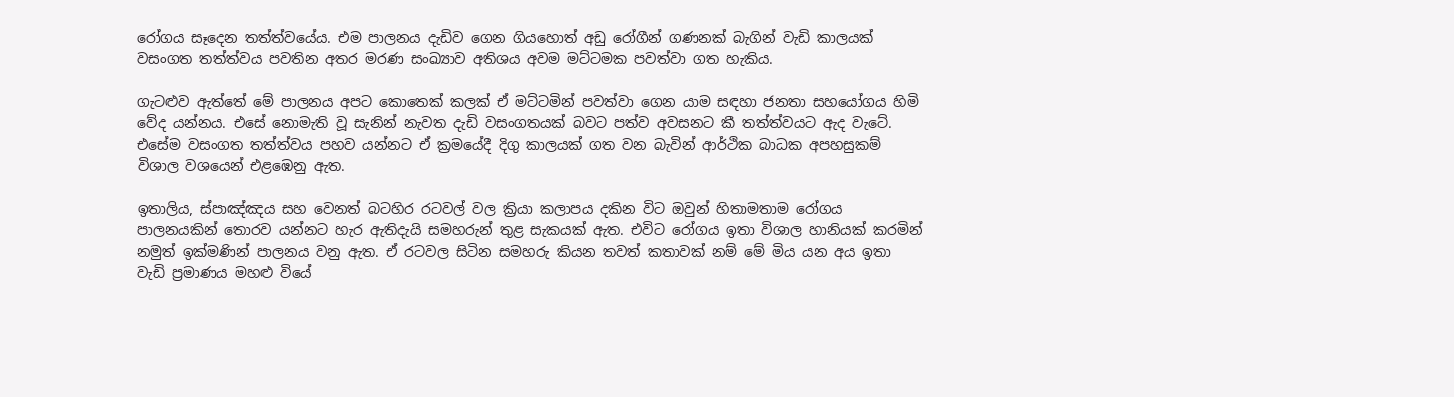රෝගය සෑදෙන තත්ත්වයේය. එම පාලනය දැඩිව ගෙන ගියහොත් අඩු රෝගීන් ගණනක් බැගින් වැඩි කාලයක් වසංගත තත්ත්වය පවතින අතර මරණ සංඛ්‍යාව අතිශය අවම මට්ටමක පවත්වා ගත හැකිය.

ගැටළුව ඇත්තේ මේ පාලනය අපට කොතෙක් කලක් ඒ මට්ටමින් පවත්වා ගෙන යාම සඳහා ජනතා සහයෝගය හිමි වේද යන්නය. එසේ නොමැති වූ සැනින් නැවත දැඩි වසංගතයක් බවට පත්ව අවසනට කී තත්ත්වයට ඇද වැටේ. එසේම වසංගත තත්ත්වය පහව යන්නට ඒ ක්‍රමයේදී දිගු කාලයක් ගත වන බැවින් ආර්ථික බාධක අපහසුකම් විශාල වශයෙන් එළඹෙනු ඇත.

ඉතාලිය, ස්පාඤ්ඤය සහ වෙනත් බටහිර රටවල් වල ක්‍රියා කලාපය දකින විට ඔවුන් හිතාමතාම රෝගය පාලනයකින් තොරව යන්නට හැර ඇතිදැයි සමහරුන් තුළ සැකයක් ඇත. එවිට රෝගය ඉතා විශාල හානියක් කරමින් නමුත් ඉක්මණින් පාලනය වනු ඇත. ඒ රටවල සිටින සමහරු කියන තවත් කතාවක් නම් මේ මිය යන අය ඉතා වැඩි ප්‍රමාණය මහළු වියේ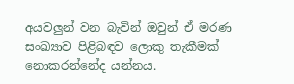අයවලුන් වන බැවින් ඔවුන් ඒ මරණ සංඛ්‍යාව පිළිබඳව ලොකු තැකීමක් නොකරන්නේද යන්නය.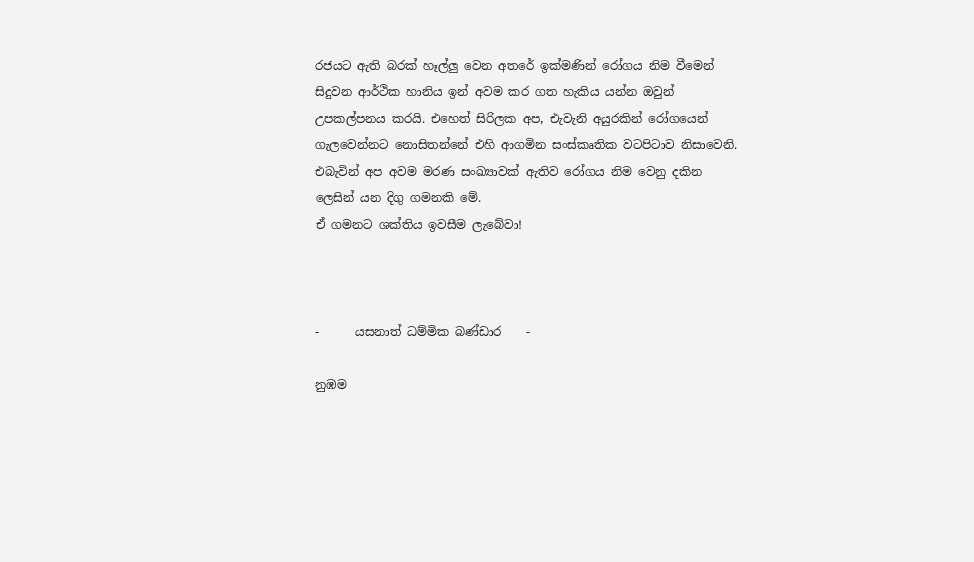රජයට ඇති බරක් හෑල්ලු වෙන අතරේ ඉක්මණින් රෝගය නිම වීමෙන් සිදුවන ආර්ථික හානිය ඉන් අවම කර ගත හැකිය යන්න ඔවුන් උපකල්පනය කරයි. එහෙත් සිරිලක අප, එැවැනි අයුරකින් රෝගයෙන් ගැලවෙන්නට නොසිතන්නේ එහි ආගමින සංස්කෘතික වටපිටාව නිසාවෙනි. එබැවින් අප අවම මරණ සංඛ්‍යාවක් ඇතිව රෝගය නිම වෙනු දකින ලෙසින් යන දිගු ගමනකි මේ.
ඒ ගමනට ශක්තිය ඉවසීම ලැබේවා!



-      යසනාත් ධම්මික බණ්ඩාර    -

නුඹම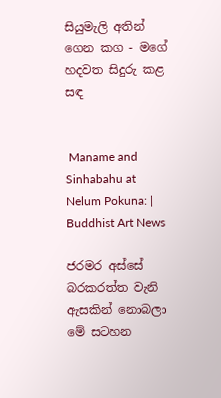සියුමැලි අතින් ගෙන කග - මගේ හදවත සිදුරු කළ සඳ


 Maname and Sinhabahu at Nelum Pokuna: | Buddhist Art News

ජරමර අස්සේ බරකරත්ත වැනි ඇසකින් නොබලා මේ සටහන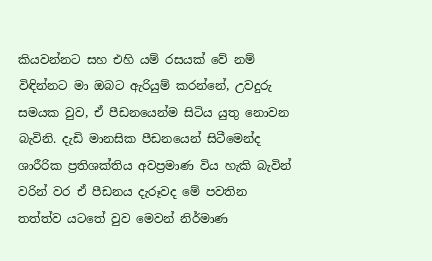කියවන්නට සහ එහි යම් රසයක් වේ නම් විඳින්නට මා ඔබට ඇරියුම් කරන්නේ, උවදුරු සමයක වුව, ඒ පීඩනයෙන්ම සිටිය යුතු නොවන බැවිනි. දැඩි මානසික පීඩනයෙන් සිටීමෙන්ද ශාරීරික ප්‍රතිශක්තිය අවප්‍රමාණ විය හැකි බැවින් වරින් වර ඒ පීඩනය දැරූවද මේ පවතින තත්ත්ව යටතේ වුව මෙවන් නිර්මාණ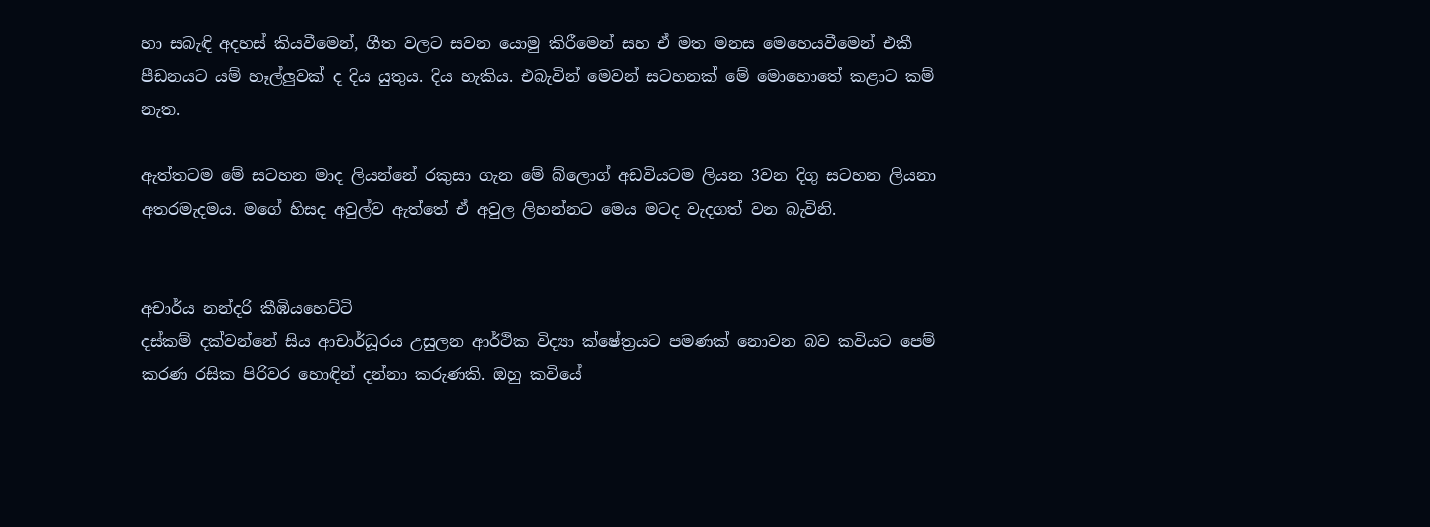හා සබැඳි අදහස් කියවීමෙන්, ගීත වලට සවන යොමු කිරීමෙන් සහ ඒ මත මනස මෙහෙයවීමෙන් එකී පීඩනයට යම් හෑල්ලුවක් ද දිය යුතුය. දිය හැකිය. එබැවින් මෙවන් සටහනක් මේ මොහොතේ කළාට කම් නැත.

ඇත්තටම මේ සටහන මාද ලියන්නේ රකුසා ගැන මේ බ්ලොග් අඩවියටම ලියන 3වන දිගු සටහන ලියනා අතරමැදමය. මගේ හිසද අවුල්ව ඇත්තේ ඒ අවුල ලිහන්නට මෙය මටද වැදගත් වන බැවිනි.


අචාර්ය නන්දරි කීඹියහෙට්ටි
දස්කම් දක්වන්නේ සිය ආචාර්ධූරය උසුලන ආර්ථික විද්‍යා ක්ෂේත්‍රයට පමණක් නොවන බව කවියට පෙම් කරණ රසික පිරිවර හොඳින් දන්නා කරුණකි. ඔහු කවියේ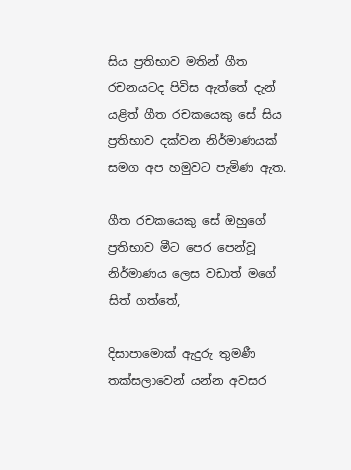සිය ප්‍රතිභාව මතින් ගීත රචනයටද පිවිස ඇත්තේ දැන් යළිත් ගීත රචකයෙකු සේ සිය ප්‍රතිභාව දක්වන නිර්මාණයක් සමග අප හමුවට පැමිණ ඇත.

ගීත රචකයෙකු සේ ඔහුගේ ප්‍රතිභාව මීට පෙර පෙන්වූ නිර්මාණය ලෙස වඩාත් මගේ සිත් ගත්තේ,

දිසාපාමොක් ඇදුරු තුමණී
තක්සලාවෙන් යන්න අවසර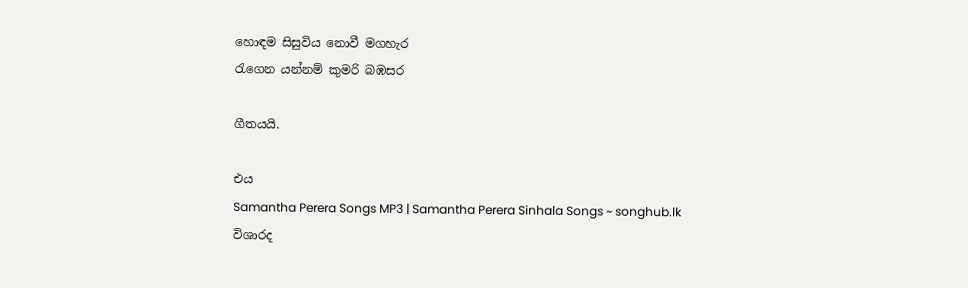හොඳම සිසුවිය නොවී මගහැර
රැගෙන යන්නම් කුමරි බඹසර

ගීතයයි.

එය
Samantha Perera Songs MP3 | Samantha Perera Sinhala Songs ~ songhub.lk
විශාරද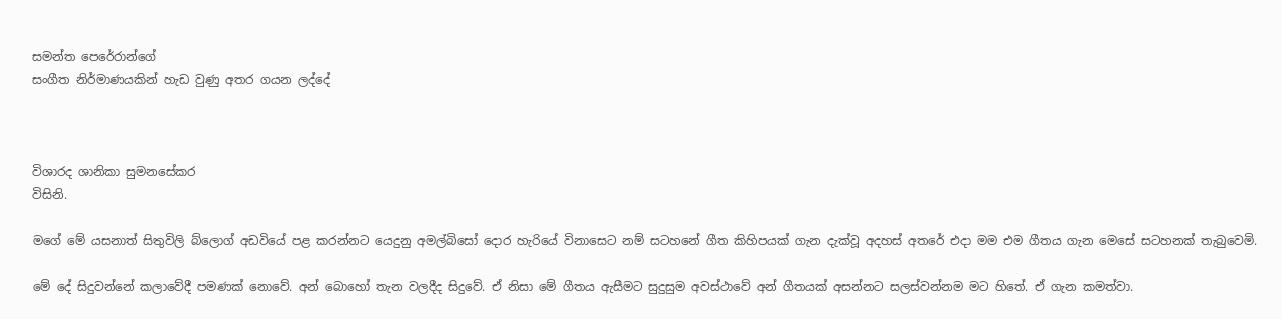සමන්ත පෙරේරාන්ගේ
සංගීත නිර්මාණයකින් හැඩ වුණු අතර ගයන ලද්දේ



විශාරද ශානිකා සුමනසේකර
විසිනි.

මගේ මේ යසනාත් සිතුවිලි බ්ලොග් අඩවියේ පළ කරන්නට යෙදුනු අමල්බිසෝ දොර හැරියේ විනාසෙට නම් සටහනේ ගීත කිහිපයක් ගැන දැක්වූ අදහස් අතරේ එදා මම එම ගීතය ගැන මෙසේ සටහනක් තැබුවෙමි.

මේ දේ සිදුවන්නේ කලාවේදී පමණක් නොවේ. අන් බොහෝ තැන වලදීද සිදුවේ. ඒ නිසා මේ ගීතය ඇසීමට සුදුසුම අවස්ථාවේ අන් ගීතයක් අසන්නට සලස්වන්නම මට හිතේ. ඒ ගැන කමත්වා.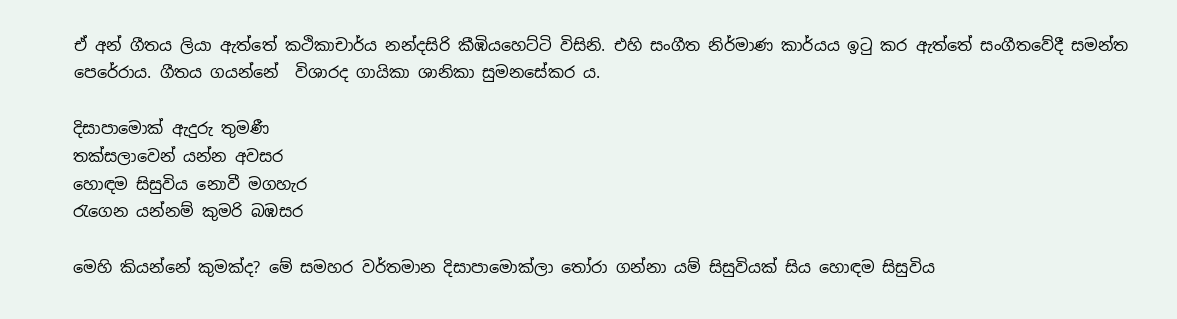ඒ අන් ගීතය ලියා ඇත්තේ කථිකාචාර්ය නන්දසිරි කීඹියහෙට්ටි විසිනි. එහි සංගීත නිර්මාණ කාර්යය ඉටු කර ඇත්තේ සංගීතවේදී සමන්ත පෙරේරාය. ගීතය ගයන්නේ  විශාරද ගායිකා ශානිකා සුමනසේකර ය.

දිසාපාමොක් ඇදුරු තුමණී
තක්සලාවෙන් යන්න අවසර
හොඳම සිසුවිය නොවී මගහැර
රැගෙන යන්නම් කුමරි බඹසර

මෙහි කියන්නේ කුමක්ද? මේ සමහර වර්තමාන දිසාපාමොක්ලා තෝරා ගන්නා යම් සිසුවියක් සිය හොඳම සිසුවිය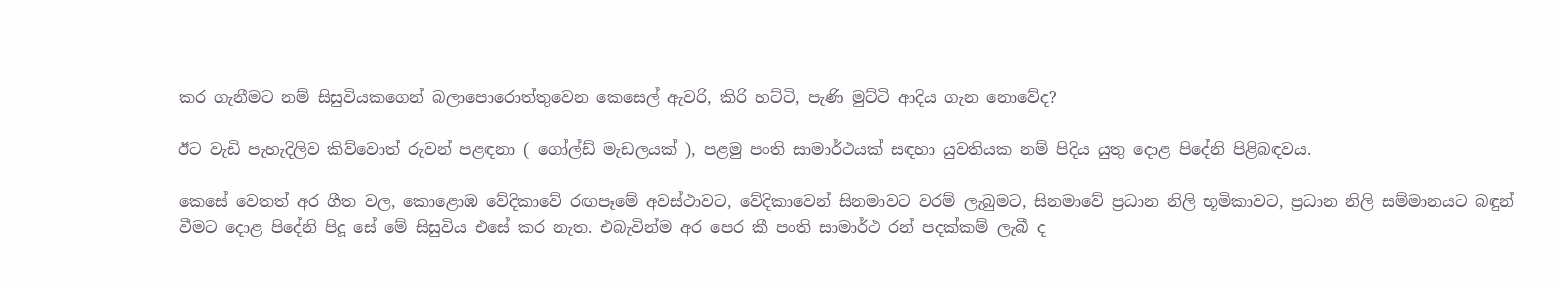කර ගැනීමට නම් සිසුවියකගෙන් බලා‍පොරොත්තුවෙන කෙසෙල් ඇවරි, කිරි හට්ටි, පැණි මුට්ටි ආදිය ගැන නොවේද?

ඊට වැඩි පැහැදිලිව කිව්වොත් රුවන් පළඳනා ( ගෝල්ඩ් මැඩලයක් ), පළමු පංති සාමාර්ථයක් සඳහා යුවතියක නම් පිදිය යුතු දොළ පිදේනි පිළිබඳවය.

කෙසේ වෙතත් අර ගීත වල, කොළොඹ වේදිකාවේ රඟපෑමේ අවස්ථාවට, වේදිකාවෙන් සිනමාවට වරම් ලැබුමට, සිනමාවේ ප්‍රධාන නිලි භූමිකාවට, ප්‍රධාන නිලි සම්මානයට බඳුන් වීමට දොළ පිදේනි පිදූ සේ මේ සිසුවිය එසේ කර නැත. එබැවින්ම අර පෙර කී පංති සාමාර්ථ රන් පදක්කම් ලැබී ද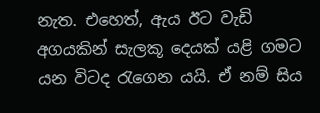නැත. එහෙත්, ඇය ඊට වැඩි අගයකින් සැලකූ දෙයක් යළි ගමට යන විටද රැගෙන යයි. ඒ නම් සිය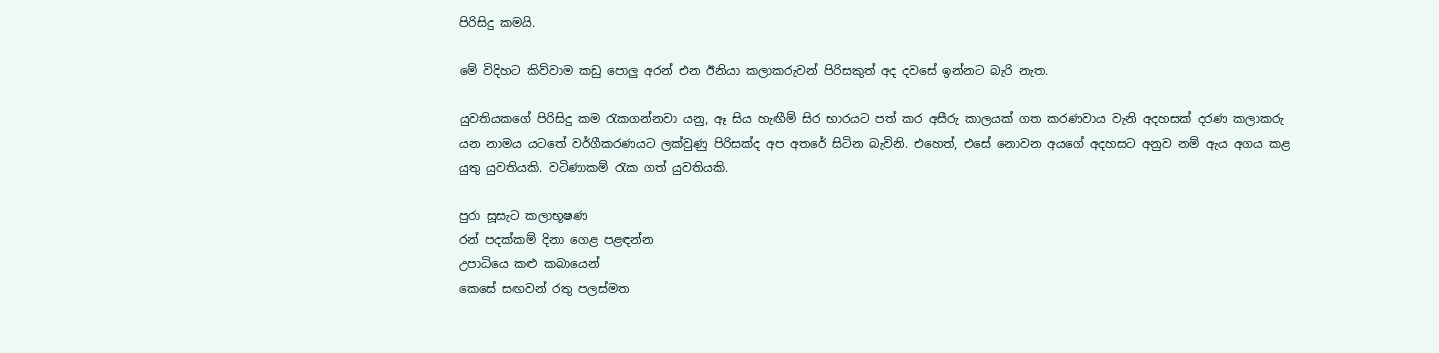පිරිසිදු කමයි.

මේ විදිහට කිව්වාම කඩු පොලු අරන් එන ඊනියා කලාකරුවන් පිරිසකුත් අද දවසේ ඉන්නට බැරි නැත.

යුවතියකගේ පිරිසිදු කම රැකගන්නවා යනු, ඈ සිය හැඟීම් සිර භාරයට පත් කර අසීරු කාලයක් ගත කරණවාය වැනි අදහසක් දරණ කලාකරු යන නාමය යටතේ වර්ගීකරණයට ලක්වුණු පිරිසක්ද අප අතරේ සිටින බැවිනි. එහෙත්, එසේ නොවන අයගේ අදහසට අනුව නම් ඇය අගය කළ යුතු යුවතියකි. වටිණාකම් රැක ගත් යුවතියකි.

පුරා සූසැට කලාභූෂණ
රන් පදක්කම් දිනා ගෙළ පළඳන්න
උපාධියෙ කළු කබායෙන්
කෙසේ සඟවන් රතු පලස්මත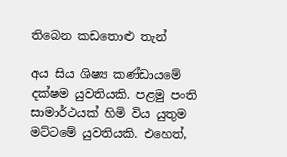තිබෙන කඩතොළු තැන්

අය සිය ශිෂ්‍ය කණ්ඩායමේ දක්ෂම යුවතියකි. පළමු පංති සාමාර්ථයක් හිමි විය යුතුම මට්ටමේ යුවතියකි. එහෙත්,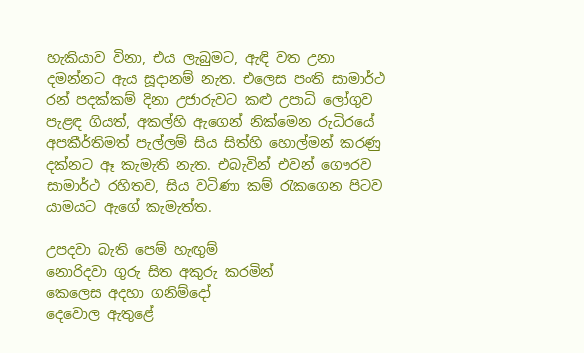හැකියාව විනා, එය ලැබුමට, ඇඳි වත උනා දමන්නට ඇය සූදානම් නැත. එලෙස පංති සාමාර්ථ රන් පදක්කම් දිනා උජාරුවට කළු උපාධි ලෝගුව පැළඳ ගියත්, අකල්හි ඇගෙන් නික්මෙන රුධිරයේ අපකීර්තිමත් පැල්ලම් සිය සිත්හි හොල්මන් කරණු දක්නට ඈ කැමැති නැත. එබැවින් එවන් ගෞරව සාමාර්ථ රහිතව, සිය වටිණා කම් රැකගෙන පිටව යාමයට ඇගේ කැමැත්ත.

උපදවා බැති පෙම් හැඟුම්
නොරිදවා ගුරු සිත අකුරු කරමින්
කෙලෙස අදහා ගනිම්දෝ
දෙවොල ඇතුළේ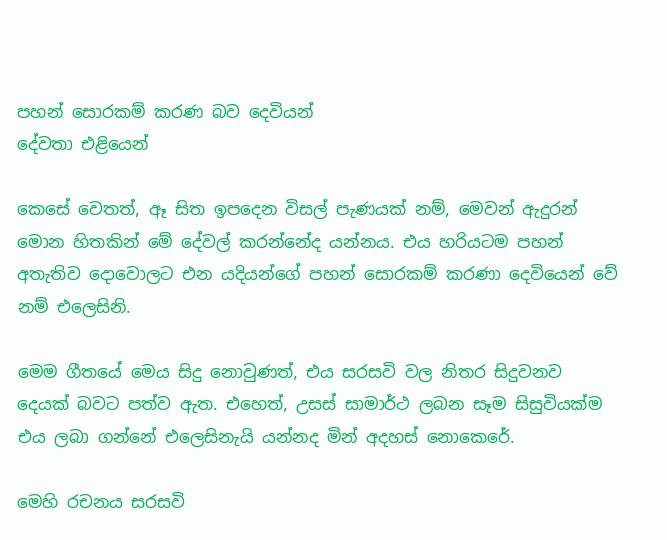පහන් සොරකම් කරණ බව දෙවියන්
දේවතා එළියෙන්

කෙසේ වෙතත්, ඈ සිත ඉපදෙන විසල් පැණයක් නම්, මෙවන් ඇදුරන් මොන හිතකින් මේ දේවල් කරන්නේද යන්නය. එය හරියටම පහන් අතැතිව දොවොලට එන යදියන්ගේ පහන් සොරකම් කරණා දෙවියෙන් වේ නම් එලෙසිනි.

මෙම ගීතයේ මෙය සිදු නොවුණත්, එය සරසවි වල නිතර සිදුවනව දෙයක් බවට පත්ව ඇත. එහෙත්, උසස් සාමාර්ථ ලබන සෑම සිසුවියක්ම එය ලබා ගන්නේ එලෙසිනැයි යන්නද මින් අදහස් නොකෙරේ.

මෙහි රචනය සරසවි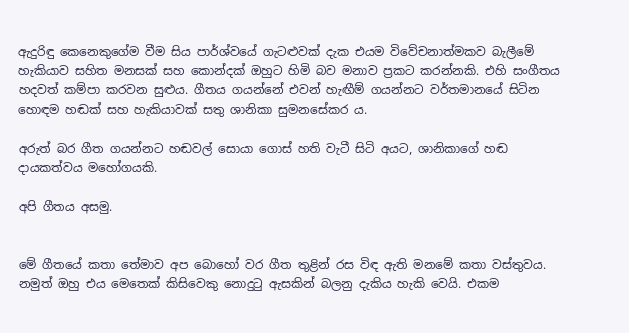ඇදුරිඳු කෙනෙකුගේම වීම සිය පාර්ශ්වයේ ගැටළුවක් දැක එයම විවේචනාත්මකව බැලීමේ හැකියාව සහිත මනසක් සහ කොන්දක් ඔහුට හිමි බව මනාව ප්‍රකට කරන්නකි. එහි සංගීතය හදවත් කම්පා කරවන සුළුය. ගීතය ගයන්නේ එවන් හැඟීම් ගයන්නට වර්තමානයේ සිටින හොඳම හඬක් සහ හැකියාවක් සතු ශානිකා සුමනසේකර ය.

අරුත් බර ගීත ගයන්නට හඬවල් සොයා ගොස් හති වැටී සිටි අයට, ශානිකාගේ හඬ දායකත්වය මහෝගයකි.

අපි ගීතය අසමු.


මේ ගීතයේ කතා තේමාව අප බොහෝ වර ගීත තුළින් රස විඳ ඇති මනමේ කතා වස්තුවය. නමුත් ඔහු එය මෙතෙක් කිසිවෙකු නොදුටු ඇසකින් බලනු දැකිය හැකි වෙයි. එකම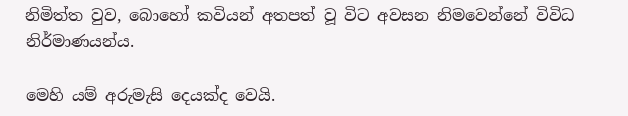නිමිත්ත වුව, බොහෝ කවියන් අතපත් වූ විට අවසන නිමවෙන්නේ විවිධ නිර්මාණයන්ය.

මෙහි යම් අරුමැසි දෙයක්ද වෙයි.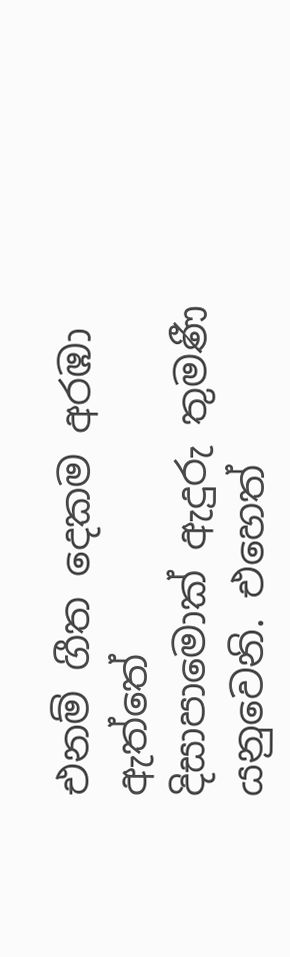එනම් ගීත දෙකම අරඹා ඇත්තේ
දිසාපාමොක් ඇදුරු තුමණී
යනුවෙනි. එහෙත්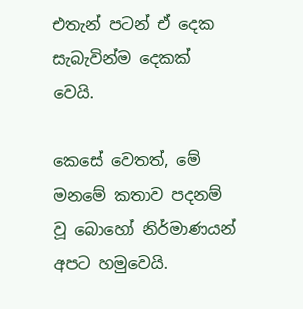එතැන් පටන් ඒ දෙක සැබැවින්ම දෙකක් වෙයි.

කෙසේ වෙතත්, මේ මනමේ කතාව පදනම් වූ බොහෝ නිර්මාණයන් අපට හමුවෙයි.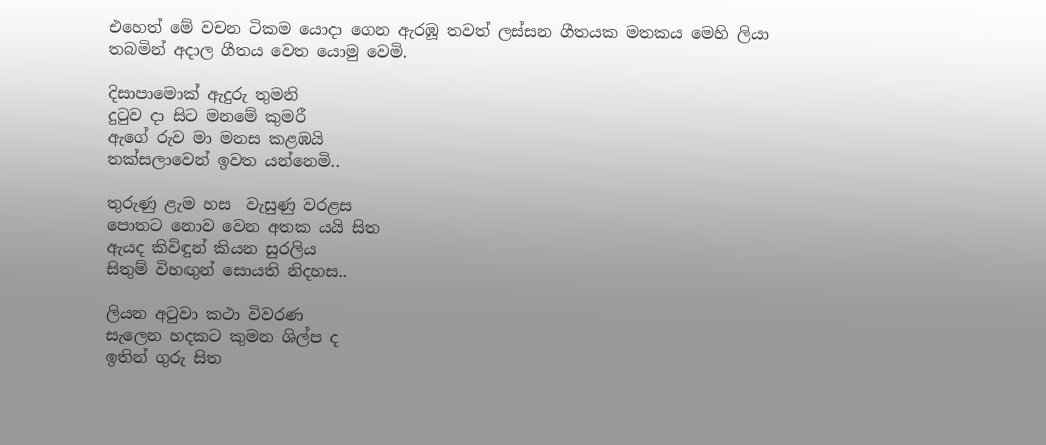එහෙත් මේ වචන ටිකම යොදා ගෙන ඇරඹූ තවත් ලස්සන ගීතයක මතකය මෙහි ලියා තබමින් අදාල ගීතය වෙත යොමු වෙමි.

දිසාපාමොක් ඇදුරු තුමනි
දුටුව දා සිට මනමේ කුමරී
ඇගේ රුව මා මනස කළඹයි
තක්සලාවෙන් ඉවත යන්නෙමි..

තුරුණු ළැම හස  වැසුණු වරළස
පොතට නොව වෙන අතක යයි සිත
ඇයද කිවිඳුන් කියන සුරලිය
සිතුම් විහඟුන් සොයති නිදහස..

ලියන අටුවා කථා විවරණ
සැලෙන හදකට කුමන ශිල්ප ද
ඉතින් ගුරු සිත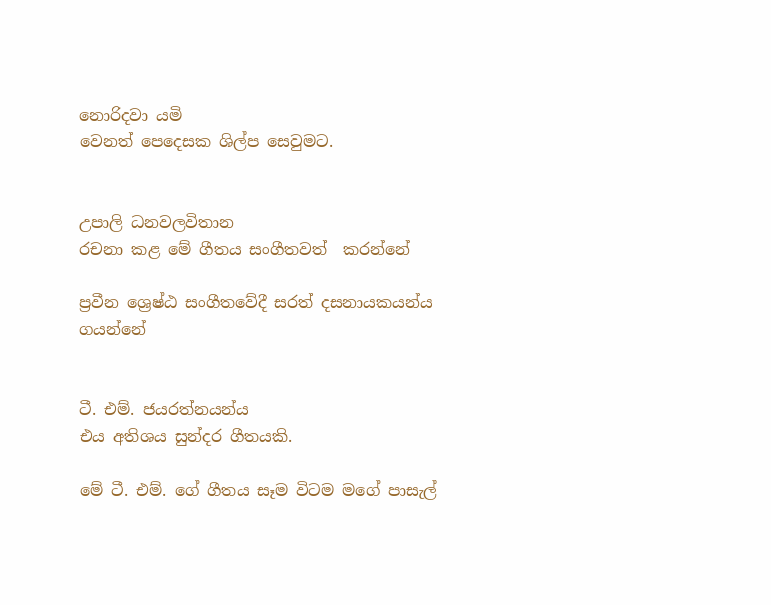නොරිදවා යමි
වෙනත් පෙදෙසක ශිල්ප සෙවුමට.


උපාලි ධනවලවිතාන
රචනා කළ මේ ගීතය සංගීතවත්  කරන්නේ

ප්‍රවීන ශ්‍රෙෂ්ඨ සංගීතවේදී සරත් දසනායකයන්ය
ගයන්නේ


ටී. එම්. ජයරත්නයන්ය
එය අතිශය සුන්දර ගීතයකි.

මේ ටී. එම්. ගේ ගීතය සෑම විටම මගේ පාසැල්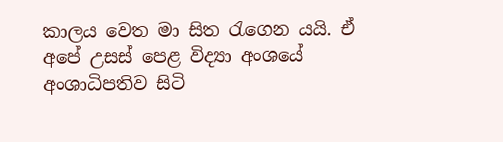කාලය වෙත මා සිත රැගෙන යයි. ඒ අපේ උසස් පෙළ විද්‍යා අංශයේ අංශාධිපතිව සිටි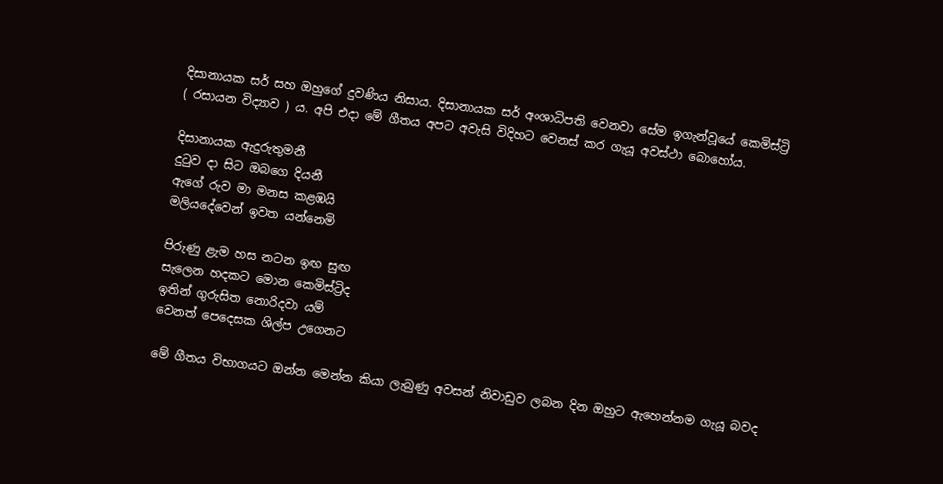දිසානායක සර් සහ ඔහුගේ දුවණිය නිසාය. දිසානායක සර් අංශාධිපති වෙනවා සේම ඉගැන්වූයේ කෙමිස්ට්‍රි ( රසායන විද්‍යාව ) ය. අපි එදා මේ ගීතය අපට අවැසි විදිහට වෙනස් කර ගැයූ අවස්ථා බොහෝය.

දිසානායක ඇදුරුතුමනී
දුටුව දා සිට ඔබගෙ දියනී
ඇගේ රුව මා මනස කළඹයි
මලියදේවෙන් ඉවත යන්නෙමි

පිරුණු ළැම හස නටන ඉඟ සුඟ
සැලෙන හදකට මොන කෙමිස්ට්‍රිද
ඉතින් ගුරුසිත නොරිදවා යම්
වෙනත් පෙදෙසක ශිල්ප උගෙනට

මේ ගීතය විභාගයට ඔන්න මෙන්න කියා ලැබුණු අවසන් නිවාඩුව ලබන දින ඔහුට ඇහෙන්නම ගැයූ බවද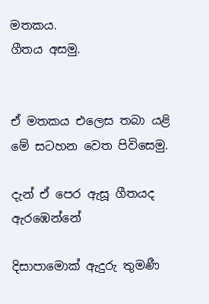මතකය.
ගීතය අසමු.


ඒ මතකය එලෙස තබා යළි මේ සටහන වෙත පිවිසෙමු.

දැන් ඒ පෙර ඇසූ ගීතයද ඇරඹෙන්නේ

දිසාපාමොක් ඇදුරු තුමණී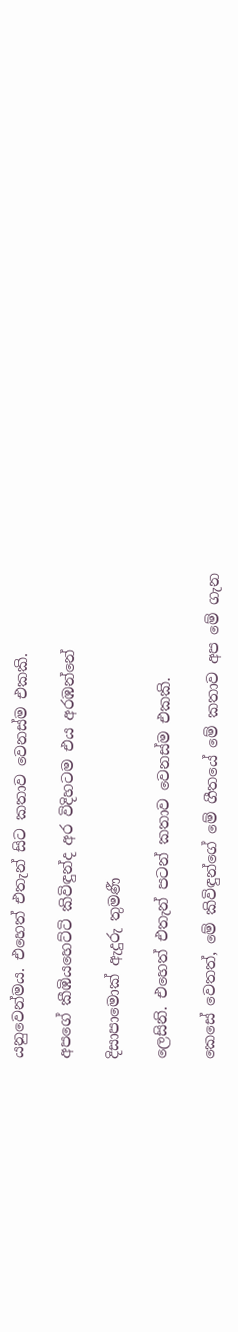යනුවෙන්මය. එහෙත් එතැන් සිට කතාව වෙනස්ම එකකි.

අපගේ කීඹියහෙට්ටි කිවිඳුන්ද අර විදිහටම එය අරඹන්නේ

දිසාපාමොක් ඇදුරු තුමණී

ලෙසිනි. එහෙත් එතැන් පටන් කතාව වෙනස්ම එකකි.

කෙසේ වෙතත්, මේ කිවිඳුන්ගේ මේ ගීතයේ මේ කතාව අප මේ ගැන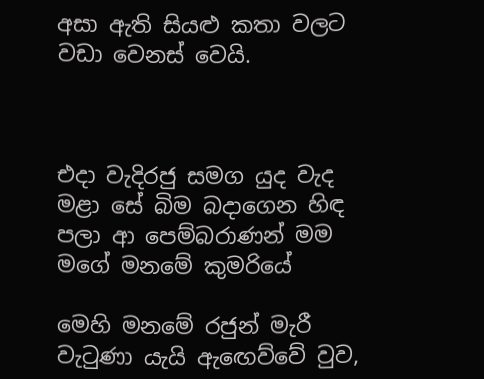අසා ඇති සියළු කතා වලට වඩා වෙනස් වෙයි.



එදා වැදිරජු සමග යුද වැද
මළා සේ බිම බදාගෙන හිඳ
පලා ආ පෙම්බරාණන් මම
මගේ මනමේ කුමරියේ

මෙහි මනමේ රජුන් මැරී වැටුණා යැයි ඇඟෙව්වේ වුව,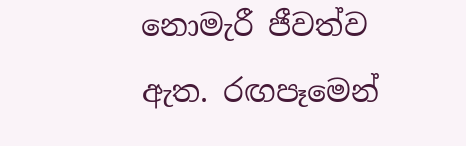නොමැරී ජීවත්ව ඇත. රඟපෑමෙන්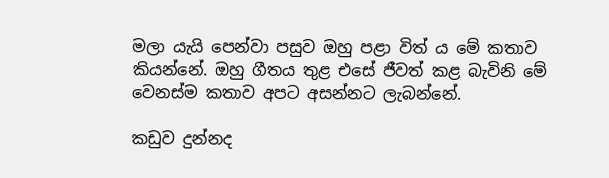මලා යැයි පෙන්වා පසුව ඔහු පළා විත් ය මේ කතාව කියන්නේ. ඔහු ගීතය තුළ එසේ ජීවත් කළ බැවිනි මේ වෙනස්ම කතාව අපට අසන්නට ලැබන්නේ.

කඩුව දුන්නද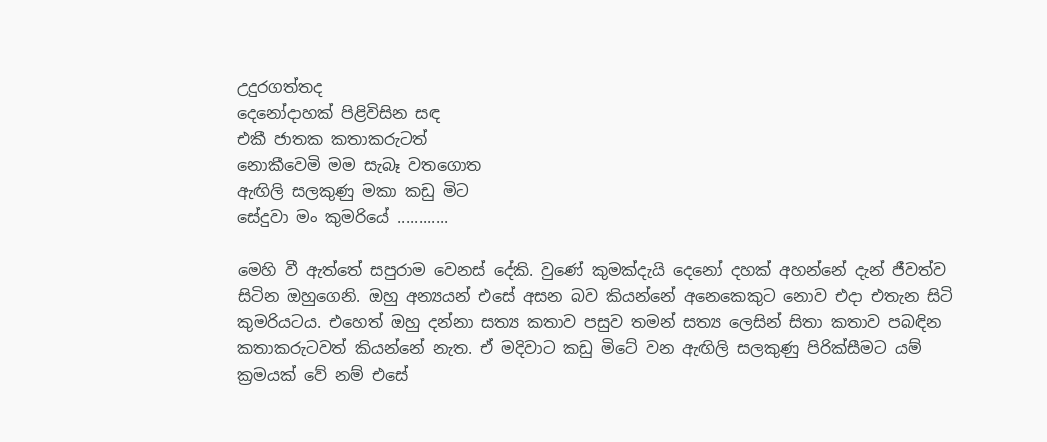උදුරගත්තද
දෙනෝදාහක් පිළිවිසින සඳ
එකී ජාතක කතාකරුටත්
නොකීවෙමි මම සැබෑ වතගොත
ඇඟිලි සලකුණු මකා කඩු මිට
සේදුවා මං කුමරියේ ............

මෙහි වී ඇත්තේ සපුරාම වෙනස් දේකි. වුණේ කුමක්දැයි දෙනෝ දහක් අහන්නේ දැන් ජීවත්ව සිටින ඔහුගෙනි. ඔහු අන්‍යයන් එසේ අසන බව කියන්නේ අනෙකෙකුට නොව එදා එතැන සිටි කුමරියටය. එහෙත් ඔහු දන්නා සත්‍ය කතාව පසුව තමන් සත්‍ය ලෙසින් සිතා කතාව පබඳින කතාකරුටවත් කියන්නේ නැත. ඒ මදිවාට කඩු මිටේ වන ඇඟිලි සලකුණු පිරික්සීමට යම් ක්‍රමයක් වේ නම් එසේ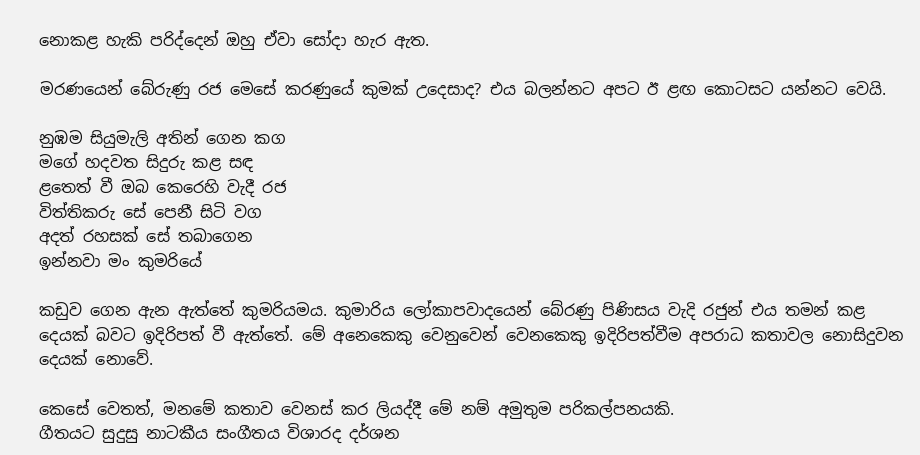නොකළ හැකි පරිද්දෙන් ඔහු ඒවා සෝදා හැර ඇත.

මරණයෙන් බේරුණු රජ මෙසේ කරණුයේ කුමක් උදෙසාද? එය බලන්නට අපට ඊ ළඟ කොටසට යන්නට වෙයි.

නුඹම සියුමැලි අතින් ගෙන කග
මගේ හදවත සිදුරු කළ සඳ
ළතෙත් වී ඔබ කෙරෙහි වැදී රජ
විත්තිකරු සේ පෙනී සිටි වග
අදත් රහසක් සේ තබාගෙන
ඉන්නවා මං කුමරියේ

කඩුව ගෙන ඇන ඇත්තේ කුමරියමය. කුමාරිය ලෝකාපවාදයෙන් බේරණු පිණිසය වැදි රජුන් එය තමන් කළ දෙයක් බවට ඉදිරිපත් වී ඇත්තේ. මේ අනෙකෙකු වෙනුවෙන් වෙනකෙකු ඉදිරිපත්වීම අපරාධ කතාවල නොසිදුවන දෙයක් නොවේ.

කෙසේ වෙතත්, මනමේ කතාව වෙනස් කර ලියද්දී මේ නම් අමුතුම පරිකල්පනයකි.
ගීතයට සුදුසු නාටකීය සංගීතය විශාරද දර්ශන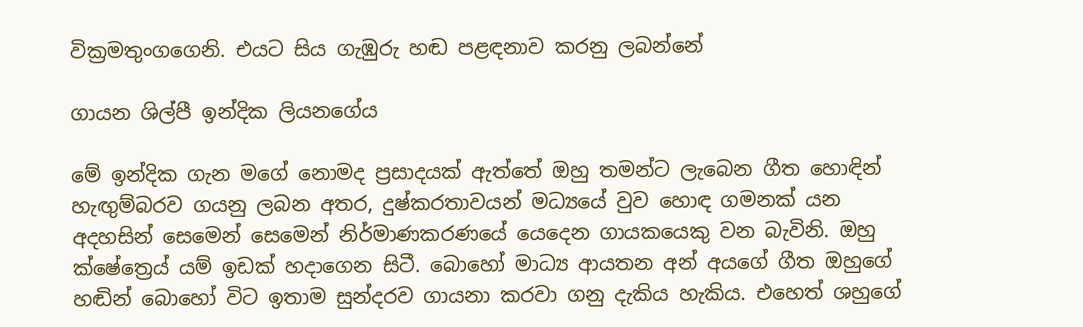වික්‍රමතුංගගෙනි. එයට සිය ගැඹුරු හඬ පළඳනාව කරනු ලබන්නේ

ගායන ශිල්පී ඉන්දික ලියනගේය

මේ ඉන්දික ගැන මගේ නොමද ප්‍රසාදයක් ඇත්තේ ඔහු තමන්ට ලැබෙන ගීත හොඳින් හැඟුම්බරව ගයනු ලබන අතර, දුෂ්කරතාවයන් මධ්‍යයේ වුව හොඳ ගමනක් යන අදහසින් සෙමෙන් සෙමෙන් නිර්මාණකරණයේ යෙදෙන ගායකයෙකු වන බැවිනි. ඔහු ක්ෂේත්‍රෙය් යම් ඉඩක් හදාගෙන සිටී. බොහෝ මාධ්‍ය ආයතන අන් අයගේ ගීත ඔහුගේ හඬින් බොහෝ විට ඉතාම සුන්දරව ගායනා කරවා ගනු දැකිය හැකිය. එහෙත් ශහුගේ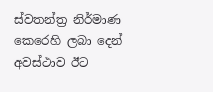ස්වතන්ත්‍ර නිර්මාණ කෙරෙහි ලබා දෙන් අවස්ථාව ඊට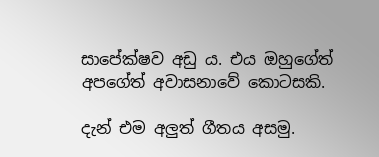සාපේක්ෂව අඩු ය. එය ඔහුගේත් අපගේත් අවාසනාවේ කොටසකි.

දැන් එම අලුත් ගීතය අසමු.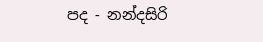පද - නන්දසිරි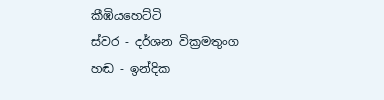කීඹියහෙට්ටි
ස්වර - දර්ශන වික්‍රමතුංග
හඬ - ඉන්දික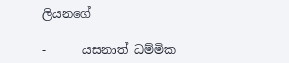ලියනගේ

-      යසනාත් ධම්මික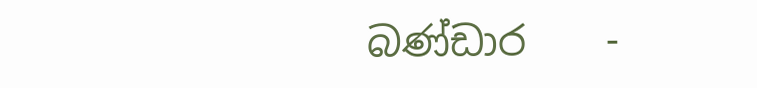බණ්ඩාර    -